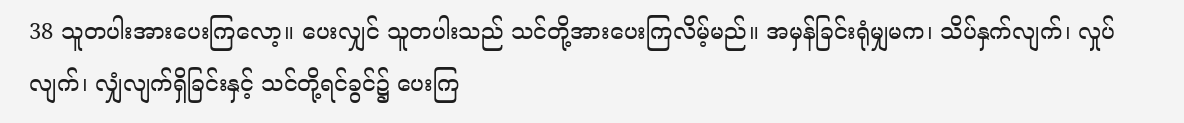38 သူတပါးအားပေးကြလော့။ ပေးလျှင် သူတပါးသည် သင်တို့အားပေးကြလိမ့်မည်။ အမှန်ခြင်းရုံမျှမက၊ သိပ်နှက်လျက်၊ လှုပ်လျက်၊ လျှံလျက်ရှိခြင်းနှင့် သင်တို့ရင်ခွင်၌ ပေးကြ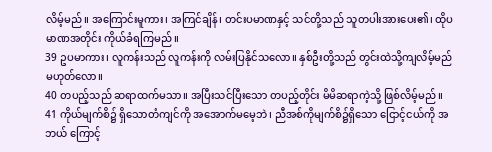လိမ့်မည်။ အကြောင်းမူကား၊ အကြင်ချိန်၊ တင်းပမာဏနှင့် သင်တို့သည် သူတပါးအားပေး၏၊ ထိုပမာဏအတိုင်း ကိုယ်ခံရကြမည်။
39 ဥပမာကား၊ လူကန်းသည် လူကန်းကို လမ်းပြနိုင်သလော။ နှစ်ဦးတို့သည် တွင်းထဲသို့ကျလိမ့်မည် မဟုတ်လော။
40 တပည့်သည် ဆရာထက်မသာ။ အပြီးသင်ပြီးသော တပည့်တိုင်း မိမိဆရာကဲ့သို့ ဖြစ်လိမ့်မည်။
41 ကိုယ်မျက်စိ၌ ရှိသောတံကျင်ကို အအောက်မမေ့ဘဲ၊ ညီအစ်ကိုမျက်စိ၌ရှိသော ငြောင့်ငယ်ကို အဘယ် ကြောင့်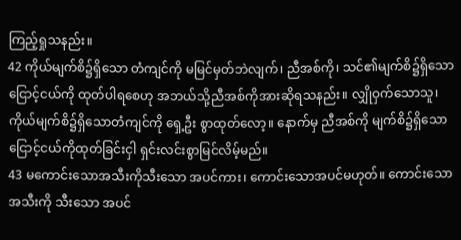ကြည့်ရှုသနည်း။
42 ကိုယ်မျက်စိ၌ရှိသော တံကျင်ကို မမြင်မှတ်ဘဲလျက်၊ ညီအစ်ကို၊ သင်၏မျက်စိ၌ရှိသော ငြောင့်ငယ်ကို ထုတ်ပါရစေဟု အဘယ်သို့ညီအစ်ကိုအားဆိုရသနည်း။ လျှိုဝှက်သောသူ၊ ကိုယ်မျက်စိ၌ရှိသောတံကျင်ကို ရှေ့ဦး စွာထုတ်လော့။ နောက်မှ ညီအစ်ကို မျက်စိ၌ရှိသော ငြောင့်ငယ်ကိုထုတ်ခြင်းငှါ ရှင်းလင်းစွာမြင်လိမ့်မည်။
43 မကောင်းသောအသီးကိုသီးသော အပင်ကား၊ ကောင်းသောအပင်မဟုတ်။ ကောင်းသောအသီးကို သီးသော အပင်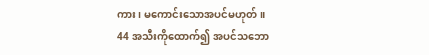ကား၊ မကောင်းသောအပင်မဟုတ်။
44 အသီးကိုထောက်၍ အပင်သဘော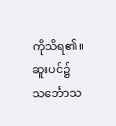ကိုသိရ၏။ ဆူးပင်၌ သင်္ဘောသ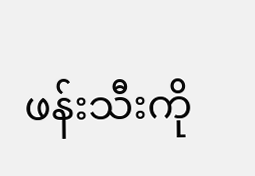ဖန်းသီးကို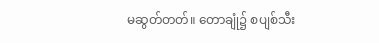မဆွတ်တတ်။ တောချုံ၌ စပျစ်သီး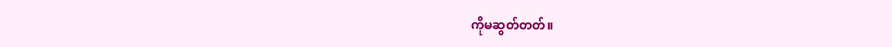ကိုမဆွတ်တတ်။